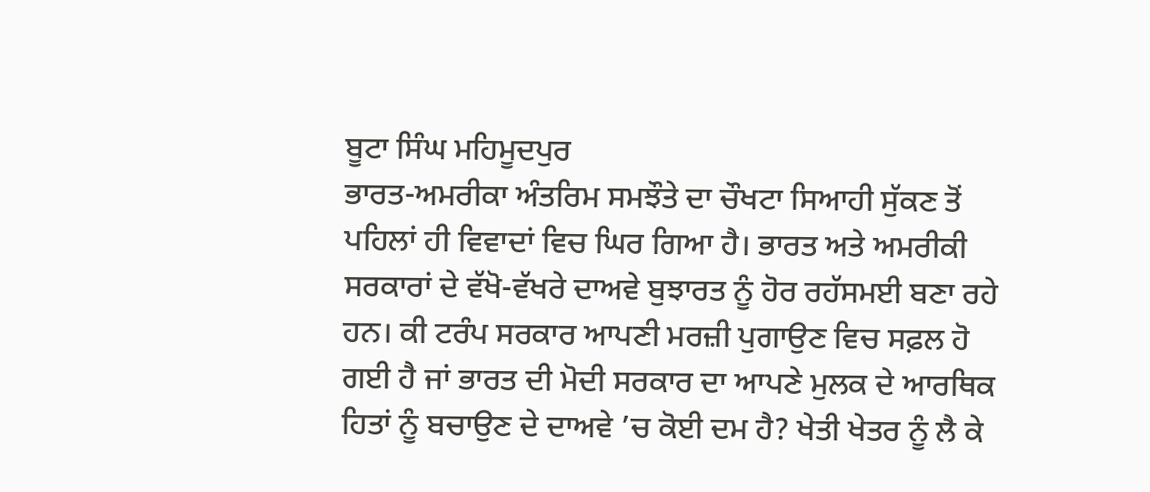ਬੂਟਾ ਸਿੰਘ ਮਹਿਮੂਦਪੁਰ
ਭਾਰਤ-ਅਮਰੀਕਾ ਅੰਤਰਿਮ ਸਮਝੌਤੇ ਦਾ ਚੌਖਟਾ ਸਿਆਹੀ ਸੁੱਕਣ ਤੋਂ ਪਹਿਲਾਂ ਹੀ ਵਿਵਾਦਾਂ ਵਿਚ ਘਿਰ ਗਿਆ ਹੈ। ਭਾਰਤ ਅਤੇ ਅਮਰੀਕੀ ਸਰਕਾਰਾਂ ਦੇ ਵੱਖੋ-ਵੱਖਰੇ ਦਾਅਵੇ ਬੁਝਾਰਤ ਨੂੰ ਹੋਰ ਰਹੱਸਮਈ ਬਣਾ ਰਹੇ ਹਨ। ਕੀ ਟਰੰਪ ਸਰਕਾਰ ਆਪਣੀ ਮਰਜ਼ੀ ਪੁਗਾਉਣ ਵਿਚ ਸਫ਼ਲ ਹੋ ਗਈ ਹੈ ਜਾਂ ਭਾਰਤ ਦੀ ਮੋਦੀ ਸਰਕਾਰ ਦਾ ਆਪਣੇ ਮੁਲਕ ਦੇ ਆਰਥਿਕ ਹਿਤਾਂ ਨੂੰ ਬਚਾਉਣ ਦੇ ਦਾਅਵੇ ’ਚ ਕੋਈ ਦਮ ਹੈ? ਖੇਤੀ ਖੇਤਰ ਨੂੰ ਲੈ ਕੇ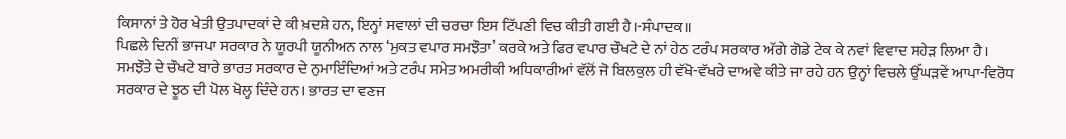ਕਿਸਾਨਾਂ ਤੇ ਹੋਰ ਖੇਤੀ ਉਤਪਾਦਕਾਂ ਦੇ ਕੀ ਖ਼ਦਸ਼ੇ ਹਨ, ਇਨ੍ਹਾਂ ਸਵਾਲਾਂ ਦੀ ਚਰਚਾ ਇਸ ਟਿੱਪਣੀ ਵਿਚ ਕੀਤੀ ਗਈ ਹੈ।-ਸੰਪਾਦਕ॥
ਪਿਛਲੇ ਦਿਨੀਂ ਭਾਜਪਾ ਸਰਕਾਰ ਨੇ ਯੂਰਪੀ ਯੂਨੀਅਨ ਨਾਲ ‘ਮੁਕਤ ਵਪਾਰ ਸਮਝੌਤਾ’ ਕਰਕੇ ਅਤੇ ਫਿਰ ਵਪਾਰ ਚੌਖਟੇ ਦੇ ਨਾਂ ਹੇਠ ਟਰੰਪ ਸਰਕਾਰ ਅੱਗੇ ਗੋਡੇ ਟੇਕ ਕੇ ਨਵਾਂ ਵਿਵਾਦ ਸਹੇੜ ਲਿਆ ਹੈ। ਸਮਝੌਤੇ ਦੇ ਚੌਖਟੇ ਬਾਰੇ ਭਾਰਤ ਸਰਕਾਰ ਦੇ ਨੁਮਾਇੰਦਿਆਂ ਅਤੇ ਟਰੰਪ ਸਮੇਤ ਅਮਰੀਕੀ ਅਧਿਕਾਰੀਆਂ ਵੱਲੋਂ ਜੋ ਬਿਲਕੁਲ ਹੀ ਵੱਖੋ-ਵੱਖਰੇ ਦਾਅਵੇ ਕੀਤੇ ਜਾ ਰਹੇ ਹਨ ਉਨ੍ਹਾਂ ਵਿਚਲੇ ਉੱਘੜਵੇਂ ਆਪਾ-ਵਿਰੋਧ ਸਰਕਾਰ ਦੇ ਝੂਠ ਦੀ ਪੋਲ ਖੋਲ੍ਹ ਦਿੰਦੇ ਹਨ। ਭਾਰਤ ਦਾ ਵਣਜ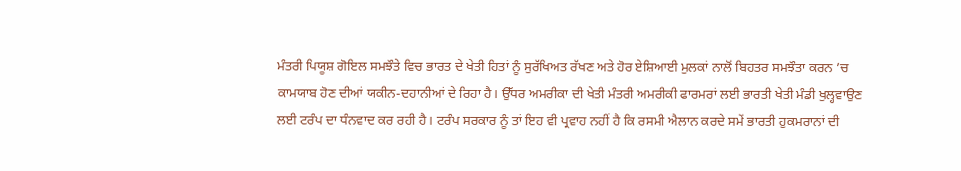ਮੰਤਰੀ ਪਿਯੂਸ਼ ਗੋਇਲ ਸਮਝੌਤੇ ਵਿਚ ਭਾਰਤ ਦੇ ਖੇਤੀ ਹਿਤਾਂ ਨੂੰ ਸੁਰੱਖਿਅਤ ਰੱਖਣ ਅਤੇ ਹੋਰ ਏਸ਼ਿਆਈ ਮੁਲਕਾਂ ਨਾਲੋਂ ਬਿਹਤਰ ਸਮਝੌਤਾ ਕਰਨ ’ਚ ਕਾਮਯਾਬ ਹੋਣ ਦੀਆਂ ਯਕੀਨ-ਦਹਾਨੀਆਂ ਦੇ ਰਿਹਾ ਹੈ। ਉੱਧਰ ਅਮਰੀਕਾ ਦੀ ਖੇਤੀ ਮੰਤਰੀ ਅਮਰੀਕੀ ਫਾਰਮਰਾਂ ਲਈ ਭਾਰਤੀ ਖੇਤੀ ਮੰਡੀ ਖੁਲ੍ਹਵਾਉਣ ਲਈ ਟਰੰਪ ਦਾ ਧੰਨਵਾਦ ਕਰ ਰਹੀ ਹੈ। ਟਰੰਪ ਸਰਕਾਰ ਨੂੰ ਤਾਂ ਇਹ ਵੀ ਪ੍ਰਵਾਹ ਨਹੀਂ ਹੈ ਕਿ ਰਸਮੀ ਐਲਾਨ ਕਰਦੇ ਸਮੇਂ ਭਾਰਤੀ ਹੁਕਮਰਾਨਾਂ ਦੀ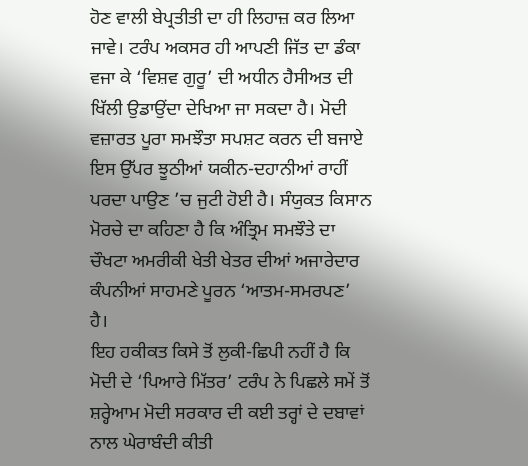ਹੋਣ ਵਾਲੀ ਬੇਪ੍ਰਤੀਤੀ ਦਾ ਹੀ ਲਿਹਾਜ਼ ਕਰ ਲਿਆ ਜਾਵੇ। ਟਰੰਪ ਅਕਸਰ ਹੀ ਆਪਣੀ ਜਿੱਤ ਦਾ ਡੰਕਾ ਵਜਾ ਕੇ ‘ਵਿਸ਼ਵ ਗੁਰੂ’ ਦੀ ਅਧੀਨ ਹੈਸੀਅਤ ਦੀ ਖਿੱਲੀ ਉਡਾਉਂਦਾ ਦੇਖਿਆ ਜਾ ਸਕਦਾ ਹੈ। ਮੋਦੀ ਵਜ਼ਾਰਤ ਪੂਰਾ ਸਮਝੌਤਾ ਸਪਸ਼ਟ ਕਰਨ ਦੀ ਬਜਾਏ ਇਸ ਉੱਪਰ ਝੂਠੀਆਂ ਯਕੀਨ-ਦਹਾਨੀਆਂ ਰਾਹੀਂ ਪਰਦਾ ਪਾਉਣ ’ਚ ਜੁਟੀ ਹੋਈ ਹੈ। ਸੰਯੁਕਤ ਕਿਸਾਨ ਮੋਰਚੇ ਦਾ ਕਹਿਣਾ ਹੈ ਕਿ ਅੰਤ੍ਰਿਮ ਸਮਝੌਤੇ ਦਾ ਚੌਖਟਾ ਅਮਰੀਕੀ ਖੇਤੀ ਖੇਤਰ ਦੀਆਂ ਅਜਾਰੇਦਾਰ ਕੰਪਨੀਆਂ ਸਾਹਮਣੇ ਪੂਰਨ ‘ਆਤਮ-ਸਮਰਪਣ’ ਹੈ।
ਇਹ ਹਕੀਕਤ ਕਿਸੇ ਤੋਂ ਲੁਕੀ-ਛਿਪੀ ਨਹੀਂ ਹੈ ਕਿ ਮੋਦੀ ਦੇ ‘ਪਿਆਰੇ ਮਿੱਤਰ’ ਟਰੰਪ ਨੇ ਪਿਛਲੇ ਸਮੇਂ ਤੋਂ ਸ਼ਰ੍ਹੇਆਮ ਮੋਦੀ ਸਰਕਾਰ ਦੀ ਕਈ ਤਰ੍ਹਾਂ ਦੇ ਦਬਾਵਾਂ ਨਾਲ ਘੇਰਾਬੰਦੀ ਕੀਤੀ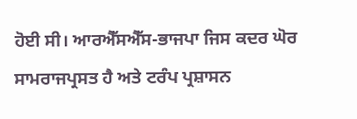ਹੋਈ ਸੀ। ਆਰਐੱਸਐੱਸ-ਭਾਜਪਾ ਜਿਸ ਕਦਰ ਘੋਰ ਸਾਮਰਾਜਪ੍ਰਸਤ ਹੈ ਅਤੇ ਟਰੰਪ ਪ੍ਰਸ਼ਾਸਨ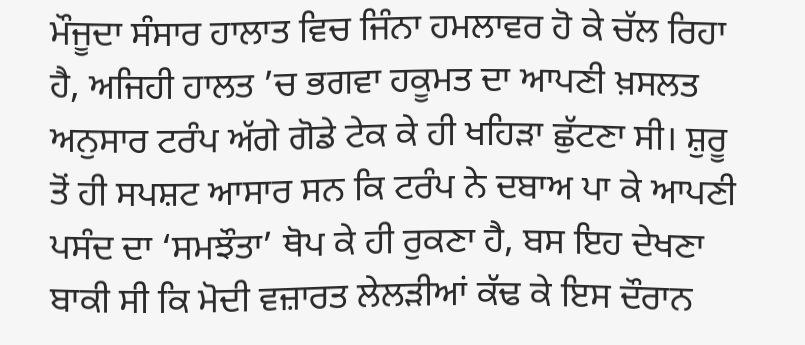ਮੌਜੂਦਾ ਸੰਸਾਰ ਹਾਲਾਤ ਵਿਚ ਜਿੰਨਾ ਹਮਲਾਵਰ ਹੋ ਕੇ ਚੱਲ ਰਿਹਾ ਹੈ, ਅਜਿਹੀ ਹਾਲਤ ’ਚ ਭਗਵਾ ਹਕੂਮਤ ਦਾ ਆਪਣੀ ਖ਼ਸਲਤ ਅਨੁਸਾਰ ਟਰੰਪ ਅੱਗੇ ਗੋਡੇ ਟੇਕ ਕੇ ਹੀ ਖਹਿੜਾ ਛੁੱਟਣਾ ਸੀ। ਸ਼ੁਰੂ ਤੋਂ ਹੀ ਸਪਸ਼ਟ ਆਸਾਰ ਸਨ ਕਿ ਟਰੰਪ ਨੇ ਦਬਾਅ ਪਾ ਕੇ ਆਪਣੀ ਪਸੰਦ ਦਾ ‘ਸਮਝੌਤਾ’ ਥੋਪ ਕੇ ਹੀ ਰੁਕਣਾ ਹੈ, ਬਸ ਇਹ ਦੇਖਣਾ ਬਾਕੀ ਸੀ ਕਿ ਮੋਦੀ ਵਜ਼ਾਰਤ ਲੇਲੜੀਆਂ ਕੱਢ ਕੇ ਇਸ ਦੌਰਾਨ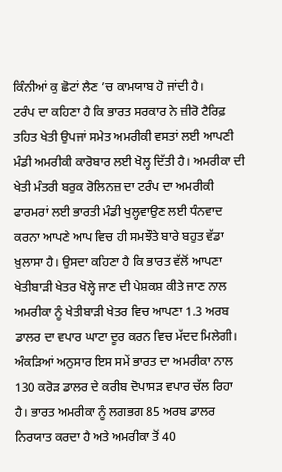ਕਿੰਨੀਆਂ ਕੁ ਛੋਟਾਂ ਲੈਣ ’ਚ ਕਾਮਯਾਬ ਹੋ ਜਾਂਦੀ ਹੈ।
ਟਰੰਪ ਦਾ ਕਹਿਣਾ ਹੈ ਕਿ ਭਾਰਤ ਸਰਕਾਰ ਨੇ ਜ਼ੀਰੋ ਟੈਰਿਫ਼ ਤਹਿਤ ਖੇਤੀ ਉਪਜਾਂ ਸਮੇਤ ਅਮਰੀਕੀ ਵਸਤਾਂ ਲਈ ਆਪਣੀ ਮੰਡੀ ਅਮਰੀਕੀ ਕਾਰੋਬਾਰ ਲਈ ਖੋਲ੍ਹ ਦਿੱਤੀ ਹੈ। ਅਮਰੀਕਾ ਦੀ ਖੇਤੀ ਮੰਤਰੀ ਬਰੁਕ ਰੋਲਿਨਜ਼ ਦਾ ਟਰੰਪ ਦਾ ਅਮਰੀਕੀ ਫਾਰਮਰਾਂ ਲਈ ਭਾਰਤੀ ਮੰਡੀ ਖੁਲ੍ਹਵਾਉਣ ਲਈ ਧੰਨਵਾਦ ਕਰਨਾ ਆਪਣੇ ਆਪ ਵਿਚ ਹੀ ਸਮਝੌਤੇ ਬਾਰੇ ਬਹੁਤ ਵੱਡਾ ਖ਼ੁਲਾਸਾ ਹੈ। ਉਸਦਾ ਕਹਿਣਾ ਹੈ ਕਿ ਭਾਰਤ ਵੱਲੋਂ ਆਪਣਾ ਖੇਤੀਬਾੜੀ ਖੇਤਰ ਖੋਲ੍ਹੇ ਜਾਣ ਦੀ ਪੇਸ਼ਕਸ਼ ਕੀਤੇ ਜਾਣ ਨਾਲ ਅਮਰੀਕਾ ਨੂੰ ਖੇਤੀਬਾੜੀ ਖੇਤਰ ਵਿਚ ਆਪਣਾ 1.3 ਅਰਬ ਡਾਲਰ ਦਾ ਵਪਾਰ ਘਾਟਾ ਦੂਰ ਕਰਨ ਵਿਚ ਮੱਦਦ ਮਿਲੇਗੀ। ਅੰਕੜਿਆਂ ਅਨੁਸਾਰ ਇਸ ਸਮੇਂ ਭਾਰਤ ਦਾ ਅਮਰੀਕਾ ਨਾਲ 130 ਕਰੋੜ ਡਾਲਰ ਦੇ ਕਰੀਬ ਦੋਪਾਸੜ ਵਪਾਰ ਚੱਲ ਰਿਹਾ ਹੈ। ਭਾਰਤ ਅਮਰੀਕਾ ਨੂੰ ਲਗਭਗ 85 ਅਰਬ ਡਾਲਰ ਨਿਰਯਾਤ ਕਰਦਾ ਹੈ ਅਤੇ ਅਮਰੀਕਾ ਤੋਂ 40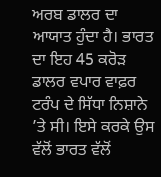ਅਰਬ ਡਾਲਰ ਦਾ ਆਯਾਤ ਹੁੰਦਾ ਹੈ। ਭਾਰਤ ਦਾ ਇਹ 45 ਕਰੋੜ ਡਾਲਰ ਵਪਾਰ ਵਾਫ਼ਰ ਟਰੰਪ ਦੇ ਸਿੱਧਾ ਨਿਸ਼ਾਨੇ ’ਤੇ ਸੀ। ਇਸੇ ਕਰਕੇ ਉਸ ਵੱਲੋਂ ਭਾਰਤ ਵੱਲੋਂ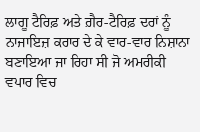ਲਾਗੂ ਟੈਰਿਫ਼ ਅਤੇ ਗ਼ੈਰ-ਟੈਰਿਫ਼ ਦਰਾਂ ਨੂੰ ਨਾਜਾਇਜ਼ ਕਰਾਰ ਦੇ ਕੇ ਵਾਰ-ਵਾਰ ਨਿਸ਼ਾਨਾ ਬਣਾਇਆ ਜਾ ਰਿਹਾ ਸੀ ਜੋ ਅਮਰੀਕੀ ਵਪਾਰ ਵਿਚ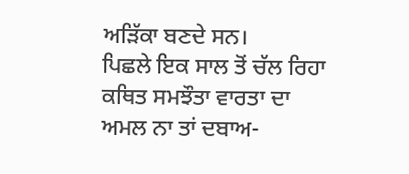ਅੜਿੱਕਾ ਬਣਦੇ ਸਨ।
ਪਿਛਲੇ ਇਕ ਸਾਲ ਤੋਂ ਚੱਲ ਰਿਹਾ ਕਥਿਤ ਸਮਝੌਤਾ ਵਾਰਤਾ ਦਾ ਅਮਲ ਨਾ ਤਾਂ ਦਬਾਅ-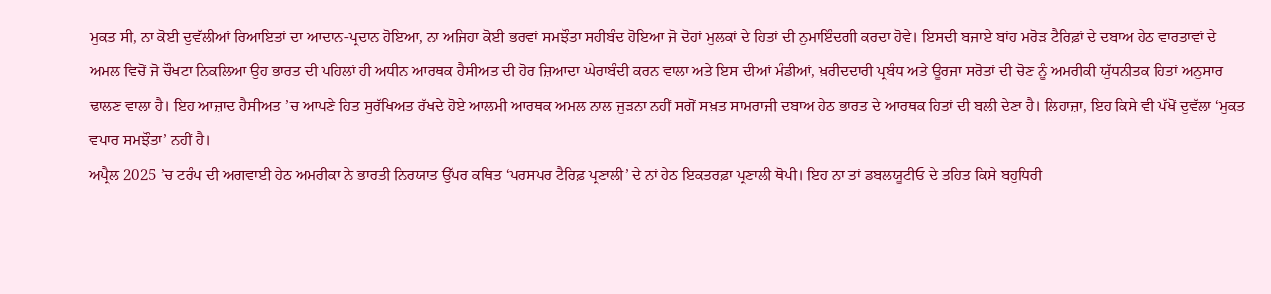ਮੁਕਤ ਸੀ, ਨਾ ਕੋਈ ਦੁਵੱਲੀਆਂ ਰਿਆਇਤਾਂ ਦਾ ਆਦਾਨ-ਪ੍ਰਦਾਨ ਹੋਇਆ, ਨਾ ਅਜਿਹਾ ਕੋਈ ਭਰਵਾਂ ਸਮਝੌਤਾ ਸਹੀਬੰਦ ਹੋਇਆ ਜੋ ਦੋਹਾਂ ਮੁਲਕਾਂ ਦੇ ਹਿਤਾਂ ਦੀ ਨੁਮਾਇੰਦਗੀ ਕਰਦਾ ਹੋਵੇ। ਇਸਦੀ ਬਜਾਏ ਬਾਂਹ ਮਰੋੜ ਟੈਰਿਫ਼ਾਂ ਦੇ ਦਬਾਅ ਹੇਠ ਵਾਰਤਾਵਾਂ ਦੇ ਅਮਲ ਵਿਚੋਂ ਜੋ ਚੌਖਟਾ ਨਿਕਲਿਆ ਉਹ ਭਾਰਤ ਦੀ ਪਹਿਲਾਂ ਹੀ ਅਧੀਨ ਆਰਥਕ ਹੈਸੀਅਤ ਦੀ ਹੋਰ ਜ਼ਿਆਦਾ ਘੇਰਾਬੰਦੀ ਕਰਨ ਵਾਲਾ ਅਤੇ ਇਸ ਦੀਆਂ ਮੰਡੀਆਂ, ਖ਼ਰੀਦਦਾਰੀ ਪ੍ਰਬੰਧ ਅਤੇ ਊਰਜਾ ਸਰੋਤਾਂ ਦੀ ਚੋਣ ਨੂੰ ਅਮਰੀਕੀ ਯੁੱਧਨੀਤਕ ਹਿਤਾਂ ਅਨੁਸਾਰ ਢਾਲਣ ਵਾਲਾ ਹੈ। ਇਹ ਆਜ਼ਾਦ ਹੈਸੀਅਤ ’ਚ ਆਪਣੇ ਹਿਤ ਸੁਰੱਖਿਅਤ ਰੱਖਦੇ ਹੋਏ ਆਲਮੀ ਆਰਥਕ ਅਮਲ ਨਾਲ ਜੁੜਨਾ ਨਹੀਂ ਸਗੋਂ ਸਖ਼ਤ ਸਾਮਰਾਜੀ ਦਬਾਅ ਹੇਠ ਭਾਰਤ ਦੇ ਆਰਥਕ ਹਿਤਾਂ ਦੀ ਬਲੀ ਦੇਣਾ ਹੈ। ਲਿਹਾਜ਼ਾ, ਇਹ ਕਿਸੇ ਵੀ ਪੱਖੋਂ ਦੁਵੱਲਾ ‘ਮੁਕਤ ਵਪਾਰ ਸਮਝੌਤਾ’ ਨਹੀਂ ਹੈ।
ਅਪ੍ਰੈਲ 2025 ’ਚ ਟਰੰਪ ਦੀ ਅਗਵਾਈ ਹੇਠ ਅਮਰੀਕਾ ਨੇ ਭਾਰਤੀ ਨਿਰਯਾਤ ਉੱਪਰ ਕਥਿਤ ‘ਪਰਸਪਰ ਟੈਰਿਫ਼ ਪ੍ਰਣਾਲੀ’ ਦੇ ਨਾਂ ਹੇਠ ਇਕਤਰਫ਼ਾ ਪ੍ਰਣਾਲੀ ਥੋਪੀ। ਇਹ ਨਾ ਤਾਂ ਡਬਲਯੂਟੀਓ ਦੇ ਤਹਿਤ ਕਿਸੇ ਬਹੁਧਿਰੀ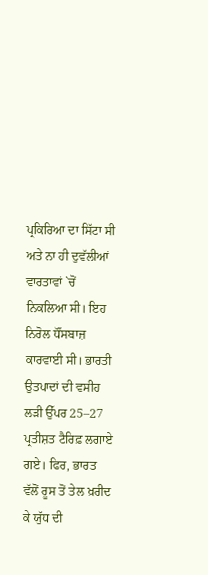ਪ੍ਰਕਿਰਿਆ ਦਾ ਸਿੱਟਾ ਸੀ ਅਤੇ ਨਾ ਹੀ ਦੁਵੱਲੀਆਂ ਵਾਰਤਾਵਾਂ `ਚੋਂ ਨਿਕਲਿਆ ਸੀ। ਇਹ ਨਿਰੋਲ ਧੌਂਸਬਾਜ਼ ਕਾਰਵਾਈ ਸੀ। ਭਾਰਤੀ ਉਤਪਾਦਾਂ ਦੀ ਵਸੀਹ ਲੜੀ ਉੱਪਰ 25–27 ਪ੍ਰਤੀਸ਼ਤ ਟੈਰਿਫ਼ ਲਗਾਏ ਗਏ। ਫਿਰ, ਭਾਰਤ ਵੱਲੋਂ ਰੂਸ ਤੋਂ ਤੇਲ ਖ਼ਰੀਦ ਕੇ ਯੁੱਧ ਦੀ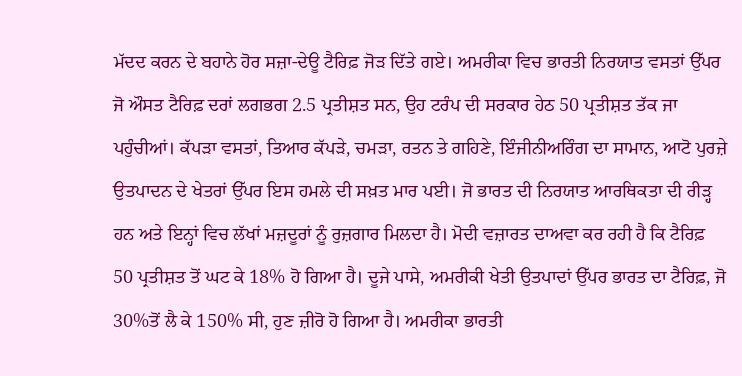ਮੱਦਦ ਕਰਨ ਦੇ ਬਹਾਨੇ ਹੋਰ ਸਜ਼ਾ-ਦੇਊ ਟੈਰਿਫ਼ ਜੋੜ ਦਿੱਤੇ ਗਏ। ਅਮਰੀਕਾ ਵਿਚ ਭਾਰਤੀ ਨਿਰਯਾਤ ਵਸਤਾਂ ਉੱਪਰ ਜੋ ਔਸਤ ਟੈਰਿਫ਼ ਦਰਾਂ ਲਗਭਗ 2.5 ਪ੍ਰਤੀਸ਼ਤ ਸਨ, ਉਹ ਟਰੰਪ ਦੀ ਸਰਕਾਰ ਹੇਠ 50 ਪ੍ਰਤੀਸ਼ਤ ਤੱਕ ਜਾ ਪਹੁੰਚੀਆਂ। ਕੱਪੜਾ ਵਸਤਾਂ, ਤਿਆਰ ਕੱਪੜੇ, ਚਮੜਾ, ਰਤਨ ਤੇ ਗਹਿਣੇ, ਇੰਜੀਨੀਅਰਿੰਗ ਦਾ ਸਾਮਾਨ, ਆਟੋ ਪੁਰਜ਼ੇ ਉਤਪਾਦਨ ਦੇ ਖੇਤਰਾਂ ਉੱਪਰ ਇਸ ਹਮਲੇ ਦੀ ਸਖ਼ਤ ਮਾਰ ਪਈ। ਜੋ ਭਾਰਤ ਦੀ ਨਿਰਯਾਤ ਆਰਥਿਕਤਾ ਦੀ ਰੀੜ੍ਹ ਹਨ ਅਤੇ ਇਨ੍ਹਾਂ ਵਿਚ ਲੱਖਾਂ ਮਜ਼ਦੂਰਾਂ ਨੂੰ ਰੁਜ਼ਗਾਰ ਮਿਲਦਾ ਹੈ। ਮੋਦੀ ਵਜ਼ਾਰਤ ਦਾਅਵਾ ਕਰ ਰਹੀ ਹੈ ਕਿ ਟੈਰਿਫ਼ 50 ਪ੍ਰਤੀਸ਼ਤ ਤੋਂ ਘਟ ਕੇ 18% ਹੋ ਗਿਆ ਹੈ। ਦੂਜੇ ਪਾਸੇ, ਅਮਰੀਕੀ ਖੇਤੀ ਉਤਪਾਦਾਂ ਉੱਪਰ ਭਾਰਤ ਦਾ ਟੈਰਿਫ਼, ਜੋ 30%ਤੋਂ ਲੈ ਕੇ 150% ਸੀ, ਹੁਣ ਜ਼ੀਰੋ ਹੋ ਗਿਆ ਹੈ। ਅਮਰੀਕਾ ਭਾਰਤੀ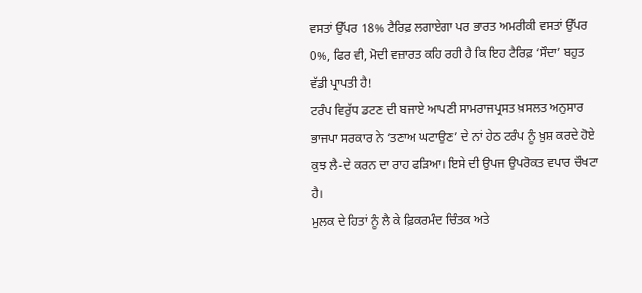ਵਸਤਾਂ ਉੱਪਰ 18% ਟੈਰਿਫ਼ ਲਗਾਏਗਾ ਪਰ ਭਾਰਤ ਅਮਰੀਕੀ ਵਸਤਾਂ ਉੱਪਰ 0%, ਫਿਰ ਵੀ, ਮੋਦੀ ਵਜ਼ਾਰਤ ਕਹਿ ਰਹੀ ਹੈ ਕਿ ਇਹ ਟੈਰਿਫ਼ ‘ਸੌਦਾ’ ਬਹੁਤ ਵੱਡੀ ਪ੍ਰਾਪਤੀ ਹੈ!
ਟਰੰਪ ਵਿਰੁੱਧ ਡਟਣ ਦੀ ਬਜਾਏ ਆਪਣੀ ਸਾਮਰਾਜਪ੍ਰਸਤ ਖ਼ਸਲਤ ਅਨੁਸਾਰ ਭਾਜਪਾ ਸਰਕਾਰ ਨੇ ‘ਤਣਾਅ ਘਟਾਉਣ’ ਦੇ ਨਾਂ ਹੇਠ ਟਰੰਪ ਨੂੰ ਖ਼ੁਸ਼ ਕਰਦੇ ਹੋਏ ਕੁਝ ਲੈ-ਦੇ ਕਰਨ ਦਾ ਰਾਹ ਫੜਿਆ। ਇਸੇ ਦੀ ਉਪਜ ਉਪਰੋਕਤ ਵਪਾਰ ਚੌਖਟਾ ਹੈ।
ਮੁਲਕ ਦੇ ਹਿਤਾਂ ਨੂੰ ਲੈ ਕੇ ਫ਼ਿਕਰਮੰਦ ਚਿੰਤਕ ਅਤੇ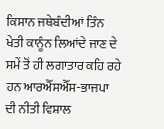ਕਿਸਾਨ ਜਥੇਬੰਦੀਆਂ ਤਿੰਨ ਖੇਤੀ ਕਾਨੂੰਨ ਲਿਆਂਦੇ ਜਾਣ ਦੇ ਸਮੇਂ ਤੋਂ ਹੀ ਲਗਾਤਾਰ ਕਹਿ ਰਹੇ ਹਨ ਆਰਐੱਸਐੱਸ-ਭਾਜਪਾ ਦੀ ਨੀਤੀ ਵਿਸ਼ਾਲ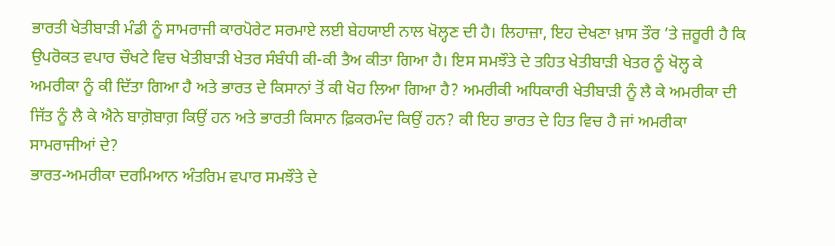ਭਾਰਤੀ ਖੇਤੀਬਾੜੀ ਮੰਡੀ ਨੂੰ ਸਾਮਰਾਜੀ ਕਾਰਪੋਰੇਟ ਸਰਮਾਏ ਲਈ ਬੇਹਯਾਈ ਨਾਲ ਖੋਲ੍ਹਣ ਦੀ ਹੈ। ਲਿਹਾਜ਼ਾ, ਇਹ ਦੇਖਣਾ ਖ਼ਾਸ ਤੌਰ ’ਤੇ ਜ਼ਰੂਰੀ ਹੈ ਕਿ ਉਪਰੋਕਤ ਵਪਾਰ ਚੌਖਟੇ ਵਿਚ ਖੇਤੀਬਾੜੀ ਖੇਤਰ ਸੰਬੰਧੀ ਕੀ-ਕੀ ਤੈਅ ਕੀਤਾ ਗਿਆ ਹੈ। ਇਸ ਸਮਝੌਤੇ ਦੇ ਤਹਿਤ ਖੇਤੀਬਾੜੀ ਖੇਤਰ ਨੂੰ ਖੋਲ੍ਹ ਕੇ ਅਮਰੀਕਾ ਨੂੰ ਕੀ ਦਿੱਤਾ ਗਿਆ ਹੈ ਅਤੇ ਭਾਰਤ ਦੇ ਕਿਸਾਨਾਂ ਤੋਂ ਕੀ ਖੋਹ ਲਿਆ ਗਿਆ ਹੈ? ਅਮਰੀਕੀ ਅਧਿਕਾਰੀ ਖੇਤੀਬਾੜੀ ਨੂੰ ਲੈ ਕੇ ਅਮਰੀਕਾ ਦੀ ਜਿੱਤ ਨੂੰ ਲੈ ਕੇ ਐਨੇ ਬਾਗ਼ੋਬਾਗ਼ ਕਿਉਂ ਹਨ ਅਤੇ ਭਾਰਤੀ ਕਿਸਾਨ ਫ਼ਿਕਰਮੰਦ ਕਿਉਂ ਹਨ? ਕੀ ਇਹ ਭਾਰਤ ਦੇ ਹਿਤ ਵਿਚ ਹੈ ਜਾਂ ਅਮਰੀਕਾ ਸਾਮਰਾਜੀਆਂ ਦੇ?
ਭਾਰਤ-ਅਮਰੀਕਾ ਦਰਮਿਆਨ ਅੰਤਰਿਮ ਵਪਾਰ ਸਮਝੌਤੇ ਦੇ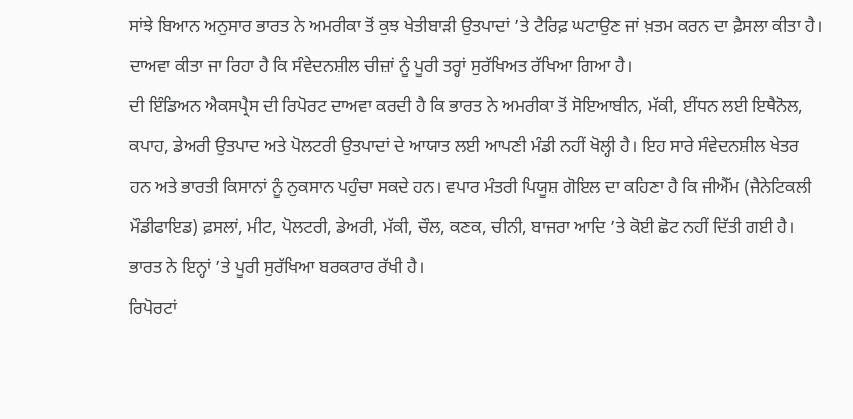ਸਾਂਝੇ ਬਿਆਨ ਅਨੁਸਾਰ ਭਾਰਤ ਨੇ ਅਮਰੀਕਾ ਤੋਂ ਕੁਝ ਖੇਤੀਬਾੜੀ ਉਤਪਾਦਾਂ ’ਤੇ ਟੈਰਿਫ਼ ਘਟਾਉਣ ਜਾਂ ਖ਼ਤਮ ਕਰਨ ਦਾ ਫ਼ੈਸਲਾ ਕੀਤਾ ਹੈ। ਦਾਅਵਾ ਕੀਤਾ ਜਾ ਰਿਹਾ ਹੈ ਕਿ ਸੰਵੇਦਨਸ਼ੀਲ ਚੀਜ਼ਾਂ ਨੂੰ ਪੂਰੀ ਤਰ੍ਹਾਂ ਸੁਰੱਖਿਅਤ ਰੱਖਿਆ ਗਿਆ ਹੈ।
ਦੀ ਇੰਡਿਅਨ ਐਕਸਪ੍ਰੈਸ ਦੀ ਰਿਪੋਰਟ ਦਾਅਵਾ ਕਰਦੀ ਹੈ ਕਿ ਭਾਰਤ ਨੇ ਅਮਰੀਕਾ ਤੋਂ ਸੋਇਆਬੀਨ, ਮੱਕੀ, ਈਂਧਨ ਲਈ ਇਥੈਨੋਲ, ਕਪਾਹ, ਡੇਅਰੀ ਉਤਪਾਦ ਅਤੇ ਪੋਲਟਰੀ ਉਤਪਾਦਾਂ ਦੇ ਆਯਾਤ ਲਈ ਆਪਣੀ ਮੰਡੀ ਨਹੀਂ ਖੋਲ੍ਹੀ ਹੈ। ਇਹ ਸਾਰੇ ਸੰਵੇਦਨਸ਼ੀਲ ਖੇਤਰ ਹਨ ਅਤੇ ਭਾਰਤੀ ਕਿਸਾਨਾਂ ਨੂੰ ਨੁਕਸਾਨ ਪਹੁੰਚਾ ਸਕਦੇ ਹਨ। ਵਪਾਰ ਮੰਤਰੀ ਪਿਯੂਸ਼ ਗੋਇਲ ਦਾ ਕਹਿਣਾ ਹੈ ਕਿ ਜੀਐੱਮ (ਜੈਨੇਟਿਕਲੀ ਮੌਡੀਫਾਇਡ) ਫ਼ਸਲਾਂ, ਮੀਟ, ਪੋਲਟਰੀ, ਡੇਅਰੀ, ਮੱਕੀ, ਚੌਲ, ਕਣਕ, ਚੀਨੀ, ਬਾਜਰਾ ਆਦਿ ’ਤੇ ਕੋਈ ਛੋਟ ਨਹੀਂ ਦਿੱਤੀ ਗਈ ਹੈ। ਭਾਰਤ ਨੇ ਇਨ੍ਹਾਂ ’ਤੇ ਪੂਰੀ ਸੁਰੱਖਿਆ ਬਰਕਰਾਰ ਰੱਖੀ ਹੈ।
ਰਿਪੋਰਟਾਂ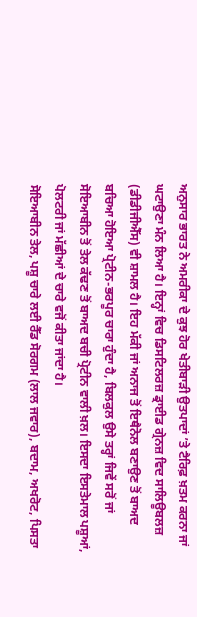ਅਨੁਸਾਰ ਭਾਰਤ ਨੇ ਅਮਰੀਕਾ ਦੇ ਕੁਝ ਹੋਰ ਖੇਤੀਬਾੜੀ ਉਤਪਾਦਾਂ ’ਤੇ ਟੈਰਿਫ਼ ਖ਼ਤਮ ਕਰਨਾ ਜਾਂ ਘਟਾਉਣਾ ਮੰਨ ਲਿਆ ਹੈ। ਇਨ੍ਹਾਂ ਵਿਚ ਡਿਸਟਿਲਰਜ਼ ਡ੍ਰਾਈਡ ਗ੍ਰੇਨਜ਼ ਵਿਦ ਸਾਲਿਊਬਲਜ਼ (ਡੀਡੀਜੀਐੱਸ) ਵੀ ਸ਼ਾਮਲ ਹੈ। ਇਹ ਮੱਕੀ ਜਾਂ ਅਨਾਜ ਤੋਂ ਇਥੈਨੋਲ ਬਣਾਉਣ ਤੋਂ ਬਾਅਦ ਬਚਿਆ ਹੋਇਆ ਪ੍ਰੋਟੀਨ-ਭਰਪੂਰ ਚਾਰਾ ਹੁੰਦਾ ਹੈ, ਬਿਲਕੁਲ ਉਸੇ ਤਰ੍ਹਾਂ ਜਿਵੇਂ ਸਰੋਂ ਜਾਂ ਸੋਇਆਬੀਨ ਤੋਂ ਤੇਲ ਕੱਢਣ ਤੋਂ ਬਾਅਦ ਬਚੀ ਪ੍ਰੋਟੀਨ ਵਾਲੀ ਖ਼ਲ। ਇਸਦਾ ਇਸਤੇਮਾਲ ਪਸ਼ੂਆਂ, ਪੋਲਟਰੀ ਜਾਂ ਮੱਛੀਆਂ ਦੇ ਚਾਰੇ ਵਜੋਂ ਕੀਤਾ ਜਾਂਦਾ ਹੈ।
ਸੋਇਆਬੀਨ ਤੇਲ, ਪਸ਼ੂ ਚਾਰੇ ਲਈ ਰੈੱਡ ਸੋਰਗਮ (ਲਾਲ ਜਵਾਰ), ਬਦਾਮ, ਅਖਰੋਟ, ਪਿਸਤਾ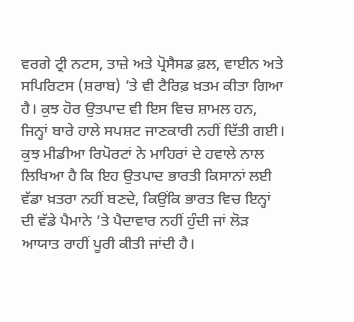ਵਰਗੇ ਟ੍ਰੀ ਨਟਸ, ਤਾਜ਼ੇ ਅਤੇ ਪ੍ਰੋਸੈਸਡ ਫ਼ਲ, ਵਾਈਨ ਅਤੇ ਸਪਿਰਿਟਸ (ਸ਼ਰਾਬ) ’ਤੇ ਵੀ ਟੈਰਿਫ਼ ਖ਼ਤਮ ਕੀਤਾ ਗਿਆ ਹੈ। ਕੁਝ ਹੋਰ ਉਤਪਾਦ ਵੀ ਇਸ ਵਿਚ ਸ਼ਾਮਲ ਹਨ, ਜਿਨ੍ਹਾਂ ਬਾਰੇ ਹਾਲੇ ਸਪਸ਼ਟ ਜਾਣਕਾਰੀ ਨਹੀਂ ਦਿੱਤੀ ਗਈ।
ਕੁਝ ਮੀਡੀਆ ਰਿਪੋਰਟਾਂ ਨੇ ਮਾਹਿਰਾਂ ਦੇ ਹਵਾਲੇ ਨਾਲ ਲਿਖਿਆ ਹੈ ਕਿ ਇਹ ਉਤਪਾਦ ਭਾਰਤੀ ਕਿਸਾਨਾਂ ਲਈ ਵੱਡਾ ਖ਼ਤਰਾ ਨਹੀਂ ਬਣਦੇ, ਕਿਉਂਕਿ ਭਾਰਤ ਵਿਚ ਇਨ੍ਹਾਂ ਦੀ ਵੱਡੇ ਪੈਮਾਨੇ ’ਤੇ ਪੈਦਾਵਾਰ ਨਹੀਂ ਹੁੰਦੀ ਜਾਂ ਲੋੜ ਆਯਾਤ ਰਾਹੀਂ ਪੂਰੀ ਕੀਤੀ ਜਾਂਦੀ ਹੈ।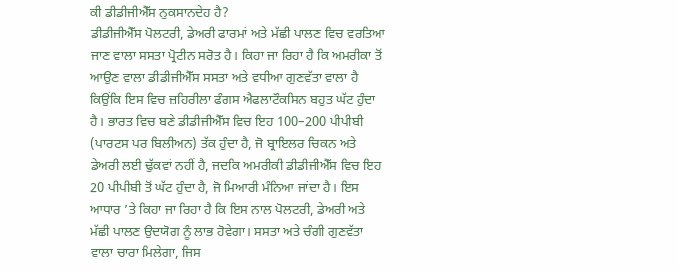ਕੀ ਡੀਡੀਜੀਐੱਸ ਨੁਕਸਾਨਦੇਹ ਹੈ?
ਡੀਡੀਜੀਐੱਸ ਪੋਲਟਰੀ, ਡੇਅਰੀ ਫਾਰਮਾਂ ਅਤੇ ਮੱਛੀ ਪਾਲਣ ਵਿਚ ਵਰਤਿਆ ਜਾਣ ਵਾਲਾ ਸਸਤਾ ਪ੍ਰੋਟੀਨ ਸਰੋਤ ਹੈ। ਕਿਹਾ ਜਾ ਰਿਹਾ ਹੈ ਕਿ ਅਮਰੀਕਾ ਤੋਂ ਆਉਣ ਵਾਲਾ ਡੀਡੀਜੀਐੱਸ ਸਸਤਾ ਅਤੇ ਵਧੀਆ ਗੁਣਵੱਤਾ ਵਾਲਾ ਹੈ ਕਿਉਂਕਿ ਇਸ ਵਿਚ ਜ਼ਹਿਰੀਲਾ ਫੰਗਸ ਐਫਲਾਟੌਕਸਿਨ ਬਹੁਤ ਘੱਟ ਹੁੰਦਾ ਹੈ। ਭਾਰਤ ਵਿਚ ਬਣੇ ਡੀਡੀਜੀਐੱਸ ਵਿਚ ਇਹ 100–200 ਪੀਪੀਬੀ (ਪਾਰਟਸ ਪਰ ਬਿਲੀਅਨ) ਤੱਕ ਹੁੰਦਾ ਹੈ, ਜੋ ਬ੍ਰਾਇਲਰ ਚਿਕਨ ਅਤੇ ਡੇਅਰੀ ਲਈ ਢੁੱਕਵਾਂ ਨਹੀਂ ਹੈ, ਜਦਕਿ ਅਮਰੀਕੀ ਡੀਡੀਜੀਐੱਸ ਵਿਚ ਇਹ 20 ਪੀਪੀਬੀ ਤੋਂ ਘੱਟ ਹੁੰਦਾ ਹੈ, ਜੋ ਮਿਆਰੀ ਮੰਨਿਆ ਜਾਂਦਾ ਹੈ। ਇਸ ਆਧਾਰ ’ਤੇ ਕਿਹਾ ਜਾ ਰਿਹਾ ਹੈ ਕਿ ਇਸ ਨਾਲ ਪੋਲਟਰੀ, ਡੇਅਰੀ ਅਤੇ ਮੱਛੀ ਪਾਲਣ ਉਦਯੋਗ ਨੂੰ ਲਾਭ ਹੋਵੇਗਾ। ਸਸਤਾ ਅਤੇ ਚੰਗੀ ਗੁਣਵੱਤਾ ਵਾਲਾ ਚਾਰਾ ਮਿਲੇਗਾ, ਜਿਸ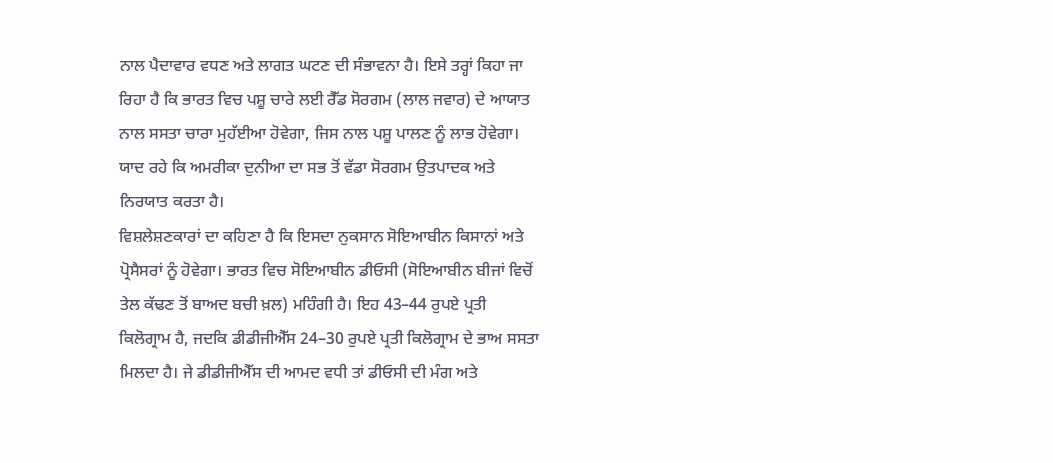ਨਾਲ ਪੈਦਾਵਾਰ ਵਧਣ ਅਤੇ ਲਾਗਤ ਘਟਣ ਦੀ ਸੰਭਾਵਨਾ ਹੈ। ਇਸੇ ਤਰ੍ਹਾਂ ਕਿਹਾ ਜਾ ਰਿਹਾ ਹੈ ਕਿ ਭਾਰਤ ਵਿਚ ਪਸ਼ੂ ਚਾਰੇ ਲਈ ਰੈੱਡ ਸੋਰਗਮ (ਲਾਲ ਜਵਾਰ) ਦੇ ਆਯਾਤ ਨਾਲ ਸਸਤਾ ਚਾਰਾ ਮੁਹੱਈਆ ਹੋਵੇਗਾ, ਜਿਸ ਨਾਲ ਪਸ਼ੂ ਪਾਲਣ ਨੂੰ ਲਾਭ ਹੋਵੇਗਾ। ਯਾਦ ਰਹੇ ਕਿ ਅਮਰੀਕਾ ਦੁਨੀਆ ਦਾ ਸਭ ਤੋਂ ਵੱਡਾ ਸੋਰਗਮ ਉਤਪਾਦਕ ਅਤੇ ਨਿਰਯਾਤ ਕਰਤਾ ਹੈ।
ਵਿਸ਼ਲੇਸ਼ਣਕਾਰਾਂ ਦਾ ਕਹਿਣਾ ਹੈ ਕਿ ਇਸਦਾ ਨੁਕਸਾਨ ਸੋਇਆਬੀਨ ਕਿਸਾਨਾਂ ਅਤੇ ਪ੍ਰੋਸੈਸਰਾਂ ਨੂੰ ਹੋਵੇਗਾ। ਭਾਰਤ ਵਿਚ ਸੋਇਆਬੀਨ ਡੀਓਸੀ (ਸੋਇਆਬੀਨ ਬੀਜਾਂ ਵਿਚੋਂ ਤੇਲ ਕੱਢਣ ਤੋਂ ਬਾਅਦ ਬਚੀ ਖ਼ਲ) ਮਹਿੰਗੀ ਹੈ। ਇਹ 43–44 ਰੁਪਏ ਪ੍ਰਤੀ ਕਿਲੋਗ੍ਰਾਮ ਹੈ, ਜਦਕਿ ਡੀਡੀਜੀਐੱਸ 24–30 ਰੁਪਏ ਪ੍ਰਤੀ ਕਿਲੋਗ੍ਰਾਮ ਦੇ ਭਾਅ ਸਸਤਾ ਮਿਲਦਾ ਹੈ। ਜੇ ਡੀਡੀਜੀਐੱਸ ਦੀ ਆਮਦ ਵਧੀ ਤਾਂ ਡੀਓਸੀ ਦੀ ਮੰਗ ਅਤੇ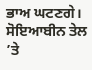ਭਾਅ ਘਟਣਗੇ। ਸੋਇਆਬੀਨ ਤੇਲ ’ਤੇ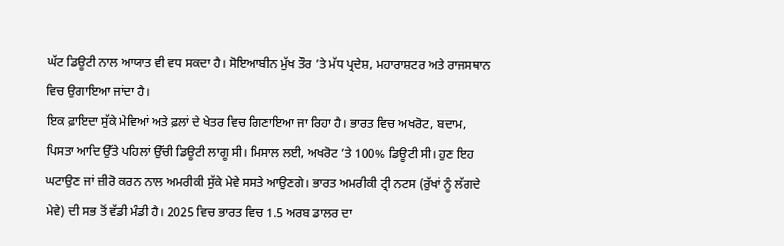ਘੱਟ ਡਿਊਟੀ ਨਾਲ ਆਯਾਤ ਵੀ ਵਧ ਸਕਦਾ ਹੈ। ਸੋਇਆਬੀਨ ਮੁੱਖ ਤੌਰ ’ਤੇ ਮੱਧ ਪ੍ਰਦੇਸ਼, ਮਹਾਰਾਸ਼ਟਰ ਅਤੇ ਰਾਜਸਥਾਨ ਵਿਚ ਉਗਾਇਆ ਜਾਂਦਾ ਹੈ।
ਇਕ ਫ਼ਾਇਦਾ ਸੁੱਕੇ ਮੇਵਿਆਂ ਅਤੇ ਫ਼ਲਾਂ ਦੇ ਖੇਤਰ ਵਿਚ ਗਿਣਾਇਆ ਜਾ ਰਿਹਾ ਹੈ। ਭਾਰਤ ਵਿਚ ਅਖਰੋਟ, ਬਦਾਮ, ਪਿਸਤਾ ਆਦਿ ਉੱਤੇ ਪਹਿਲਾਂ ਉੱਚੀ ਡਿਊਟੀ ਲਾਗੂ ਸੀ। ਮਿਸਾਲ ਲਈ, ਅਖਰੋਟ ’ਤੇ 100% ਡਿਊਟੀ ਸੀ। ਹੁਣ ਇਹ ਘਟਾਉਣ ਜਾਂ ਜ਼ੀਰੋ ਕਰਨ ਨਾਲ ਅਮਰੀਕੀ ਸੁੱਕੇ ਮੇਵੇ ਸਸਤੇ ਆਉਣਗੇ। ਭਾਰਤ ਅਮਰੀਕੀ ਟ੍ਰੀ ਨਟਸ (ਰੁੱਖਾਂ ਨੂੰ ਲੱਗਦੇ ਮੇਵੇ) ਦੀ ਸਭ ਤੋਂ ਵੱਡੀ ਮੰਡੀ ਹੈ। 2025 ਵਿਚ ਭਾਰਤ ਵਿਚ 1.5 ਅਰਬ ਡਾਲਰ ਦਾ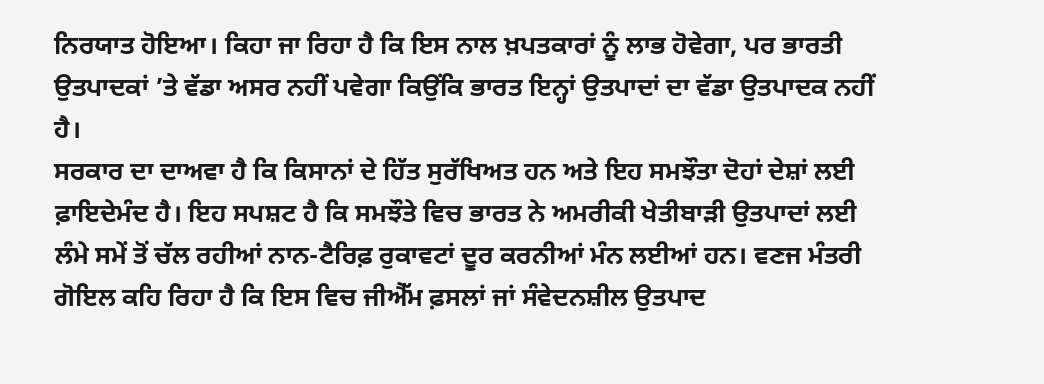ਨਿਰਯਾਤ ਹੋਇਆ। ਕਿਹਾ ਜਾ ਰਿਹਾ ਹੈ ਕਿ ਇਸ ਨਾਲ ਖ਼ਪਤਕਾਰਾਂ ਨੂੰ ਲਾਭ ਹੋਵੇਗਾ, ਪਰ ਭਾਰਤੀ ਉਤਪਾਦਕਾਂ ’ਤੇ ਵੱਡਾ ਅਸਰ ਨਹੀਂ ਪਵੇਗਾ ਕਿਉਂਕਿ ਭਾਰਤ ਇਨ੍ਹਾਂ ਉਤਪਾਦਾਂ ਦਾ ਵੱਡਾ ਉਤਪਾਦਕ ਨਹੀਂ ਹੈ।
ਸਰਕਾਰ ਦਾ ਦਾਅਵਾ ਹੈ ਕਿ ਕਿਸਾਨਾਂ ਦੇ ਹਿੱਤ ਸੁਰੱਖਿਅਤ ਹਨ ਅਤੇ ਇਹ ਸਮਝੌਤਾ ਦੋਹਾਂ ਦੇਸ਼ਾਂ ਲਈ ਫ਼ਾਇਦੇਮੰਦ ਹੈ। ਇਹ ਸਪਸ਼ਟ ਹੈ ਕਿ ਸਮਝੌਤੇ ਵਿਚ ਭਾਰਤ ਨੇ ਅਮਰੀਕੀ ਖੇਤੀਬਾੜੀ ਉਤਪਾਦਾਂ ਲਈ ਲੰਮੇ ਸਮੇਂ ਤੋਂ ਚੱਲ ਰਹੀਆਂ ਨਾਨ-ਟੈਰਿਫ਼ ਰੁਕਾਵਟਾਂ ਦੂਰ ਕਰਨੀਆਂ ਮੰਨ ਲਈਆਂ ਹਨ। ਵਣਜ ਮੰਤਰੀ ਗੋਇਲ ਕਹਿ ਰਿਹਾ ਹੈ ਕਿ ਇਸ ਵਿਚ ਜੀਐੱਮ ਫ਼ਸਲਾਂ ਜਾਂ ਸੰਵੇਦਨਸ਼ੀਲ ਉਤਪਾਦ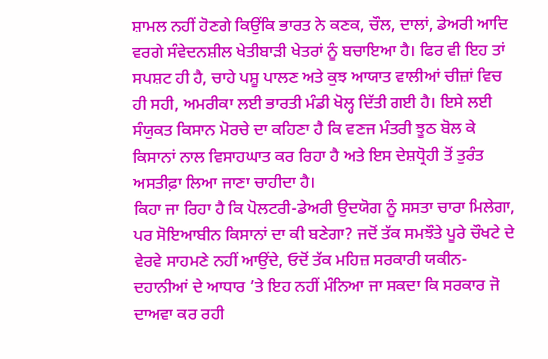ਸ਼ਾਮਲ ਨਹੀਂ ਹੋਣਗੇ ਕਿਉਂਕਿ ਭਾਰਤ ਨੇ ਕਣਕ, ਚੌਲ, ਦਾਲਾਂ, ਡੇਅਰੀ ਆਦਿ ਵਰਗੇ ਸੰਵੇਦਨਸ਼ੀਲ ਖੇਤੀਬਾੜੀ ਖੇਤਰਾਂ ਨੂੰ ਬਚਾਇਆ ਹੈ। ਫਿਰ ਵੀ ਇਹ ਤਾਂ ਸਪਸ਼ਟ ਹੀ ਹੈ, ਚਾਹੇ ਪਸ਼ੂ ਪਾਲਣ ਅਤੇ ਕੁਝ ਆਯਾਤ ਵਾਲੀਆਂ ਚੀਜ਼ਾਂ ਵਿਚ ਹੀ ਸਹੀ, ਅਮਰੀਕਾ ਲਈ ਭਾਰਤੀ ਮੰਡੀ ਖੋਲ੍ਹ ਦਿੱਤੀ ਗਈ ਹੈ। ਇਸੇ ਲਈ ਸੰਯੁਕਤ ਕਿਸਾਨ ਮੋਰਚੇ ਦਾ ਕਹਿਣਾ ਹੈ ਕਿ ਵਣਜ ਮੰਤਰੀ ਝੂਠ ਬੋਲ ਕੇ ਕਿਸਾਨਾਂ ਨਾਲ ਵਿਸਾਹਘਾਤ ਕਰ ਰਿਹਾ ਹੈ ਅਤੇ ਇਸ ਦੇਸ਼ਧ੍ਰੋਹੀ ਤੋਂ ਤੁਰੰਤ ਅਸਤੀਫ਼ਾ ਲਿਆ ਜਾਣਾ ਚਾਹੀਦਾ ਹੈ।
ਕਿਹਾ ਜਾ ਰਿਹਾ ਹੈ ਕਿ ਪੋਲਟਰੀ-ਡੇਅਰੀ ਉਦਯੋਗ ਨੂੰ ਸਸਤਾ ਚਾਰਾ ਮਿਲੇਗਾ, ਪਰ ਸੋਇਆਬੀਨ ਕਿਸਾਨਾਂ ਦਾ ਕੀ ਬਣੇਗਾ? ਜਦੋਂ ਤੱਕ ਸਮਝੌਤੇ ਪੂਰੇ ਚੌਖਟੇ ਦੇ ਵੇਰਵੇ ਸਾਹਮਣੇ ਨਹੀਂ ਆਉਂਦੇ, ਓਦੋਂ ਤੱਕ ਮਹਿਜ਼ ਸਰਕਾਰੀ ਯਕੀਨ-ਦਹਾਨੀਆਂ ਦੇ ਆਧਾਰ ’ਤੇ ਇਹ ਨਹੀਂ ਮੰਨਿਆ ਜਾ ਸਕਦਾ ਕਿ ਸਰਕਾਰ ਜੋ ਦਾਅਵਾ ਕਰ ਰਹੀ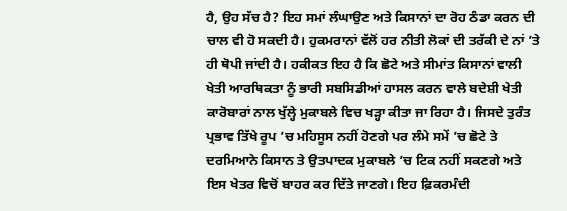ਹੈ, ਉਹ ਸੱਚ ਹੈ? ਇਹ ਸਮਾਂ ਲੰਘਾਉਣ ਅਤੇ ਕਿਸਾਨਾਂ ਦਾ ਰੋਹ ਠੰਡਾ ਕਰਨ ਦੀ ਚਾਲ ਵੀ ਹੋ ਸਕਦੀ ਹੈ। ਹੁਕਮਰਾਨਾਂ ਵੱਲੋਂ ਹਰ ਨੀਤੀ ਲੋਕਾਂ ਦੀ ਤਰੱਕੀ ਦੇ ਨਾਂ ’ਤੇ ਹੀ ਥੋਪੀ ਜਾਂਦੀ ਹੈ। ਹਕੀਕਤ ਇਹ ਹੈ ਕਿ ਛੋਟੇ ਅਤੇ ਸੀਮਾਂਤ ਕਿਸਾਨਾਂ ਵਾਲੀ ਖੇਤੀ ਆਰਥਿਕਤਾ ਨੂੰ ਭਾਰੀ ਸਬਸਿਡੀਆਂ ਹਾਸਲ ਕਰਨ ਵਾਲੇ ਬਦੇਸ਼ੀ ਖੇਤੀ ਕਾਰੋਬਾਰਾਂ ਨਾਲ ਖੁੱਲ੍ਹੇ ਮੁਕਾਬਲੇ ਵਿਚ ਖੜ੍ਹਾ ਕੀਤਾ ਜਾ ਰਿਹਾ ਹੈ। ਜਿਸਦੇ ਤੁਰੰਤ ਪ੍ਰਭਾਵ ਤਿੱਖੇ ਰੂਪ ’ਚ ਮਹਿਸੂਸ ਨਹੀਂ ਹੋਣਗੇ ਪਰ ਲੰਮੇ ਸਮੇਂ ’ਚ ਛੋਟੇ ਤੇ ਦਰਮਿਆਨੇ ਕਿਸਾਨ ਤੇ ਉਤਪਾਦਕ ਮੁਕਾਬਲੇ ’ਚ ਟਿਕ ਨਹੀਂ ਸਕਣਗੇ ਅਤੇ ਇਸ ਖੇਤਰ ਵਿਚੋਂ ਬਾਹਰ ਕਰ ਦਿੱਤੇ ਜਾਣਗੇ। ਇਹ ਫ਼ਿਕਰਮੰਦੀ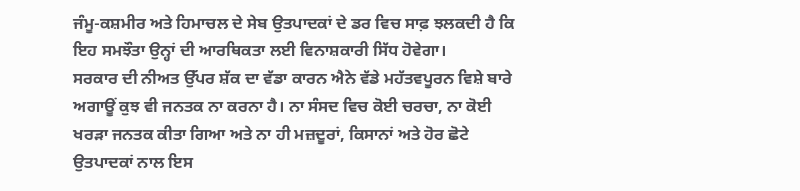ਜੰਮੂ-ਕਸ਼ਮੀਰ ਅਤੇ ਹਿਮਾਚਲ ਦੇ ਸੇਬ ਉਤਪਾਦਕਾਂ ਦੇ ਡਰ ਵਿਚ ਸਾਫ਼ ਝਲਕਦੀ ਹੈ ਕਿ ਇਹ ਸਮਝੌਤਾ ਉਨ੍ਹਾਂ ਦੀ ਆਰਥਿਕਤਾ ਲਈ ਵਿਨਾਸ਼ਕਾਰੀ ਸਿੱਧ ਹੋਵੇਗਾ।
ਸਰਕਾਰ ਦੀ ਨੀਅਤ ਉੱਪਰ ਸ਼ੱਕ ਦਾ ਵੱਡਾ ਕਾਰਨ ਐਨੇ ਵੱਡੇ ਮਹੱਤਵਪੂਰਨ ਵਿਸ਼ੇ ਬਾਰੇ ਅਗਾਊਂ ਕੁਝ ਵੀ ਜਨਤਕ ਨਾ ਕਰਨਾ ਹੈ। ਨਾ ਸੰਸਦ ਵਿਚ ਕੋਈ ਚਰਚਾ, ਨਾ ਕੋਈ ਖਰੜਾ ਜਨਤਕ ਕੀਤਾ ਗਿਆ ਅਤੇ ਨਾ ਹੀ ਮਜ਼ਦੂਰਾਂ, ਕਿਸਾਨਾਂ ਅਤੇ ਹੋਰ ਛੋਟੇ ਉਤਪਾਦਕਾਂ ਨਾਲ ਇਸ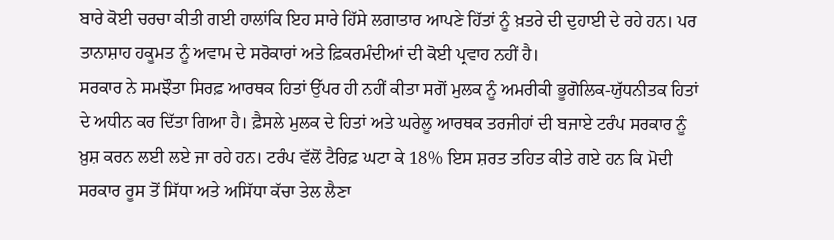ਬਾਰੇ ਕੋਈ ਚਰਚਾ ਕੀਤੀ ਗਈ ਹਾਲਾਂਕਿ ਇਹ ਸਾਰੇ ਹਿੱਸੇ ਲਗਾਤਾਰ ਆਪਣੇ ਹਿੱਤਾਂ ਨੂੰ ਖ਼ਤਰੇ ਦੀ ਦੁਹਾਈ ਦੇ ਰਹੇ ਹਨ। ਪਰ ਤਾਨਾਸ਼ਾਹ ਹਕੂਮਤ ਨੂੰ ਅਵਾਮ ਦੇ ਸਰੋਕਾਰਾਂ ਅਤੇ ਫ਼ਿਕਰਮੰਦੀਆਂ ਦੀ ਕੋਈ ਪ੍ਰਵਾਹ ਨਹੀਂ ਹੈ।
ਸਰਕਾਰ ਨੇ ਸਮਝੌਤਾ ਸਿਰਫ਼ ਆਰਥਕ ਹਿਤਾਂ ਉੱਪਰ ਹੀ ਨਹੀਂ ਕੀਤਾ ਸਗੋਂ ਮੁਲਕ ਨੂੰ ਅਮਰੀਕੀ ਭੂਗੋਲਿਕ-ਯੁੱਧਨੀਤਕ ਹਿਤਾਂ ਦੇ ਅਧੀਨ ਕਰ ਦਿੱਤਾ ਗਿਆ ਹੈ। ਫ਼ੈਸਲੇ ਮੁਲਕ ਦੇ ਹਿਤਾਂ ਅਤੇ ਘਰੇਲੂ ਆਰਥਕ ਤਰਜੀਹਾਂ ਦੀ ਬਜਾਏ ਟਰੰਪ ਸਰਕਾਰ ਨੂੰ ਖ਼ੁਸ਼ ਕਰਨ ਲਈ ਲਏ ਜਾ ਰਹੇ ਹਨ। ਟਰੰਪ ਵੱਲੋਂ ਟੈਰਿਫ਼ ਘਟਾ ਕੇ 18% ਇਸ ਸ਼ਰਤ ਤਹਿਤ ਕੀਤੇ ਗਏ ਹਨ ਕਿ ਮੋਦੀ ਸਰਕਾਰ ਰੂਸ ਤੋਂ ਸਿੱਧਾ ਅਤੇ ਅਸਿੱਧਾ ਕੱਚਾ ਤੇਲ ਲੈਣਾ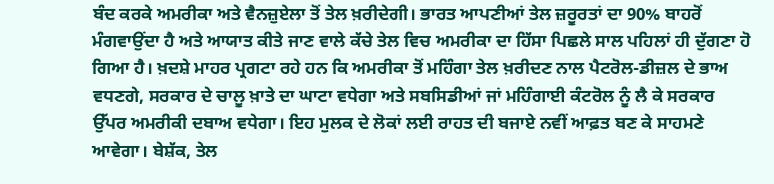ਬੰਦ ਕਰਕੇ ਅਮਰੀਕਾ ਅਤੇ ਵੈਨਜ਼ੁਏਲਾ ਤੋਂ ਤੇਲ ਖ਼ਰੀਦੇਗੀ। ਭਾਰਤ ਆਪਣੀਆਂ ਤੇਲ ਜ਼ਰੂਰਤਾਂ ਦਾ 90% ਬਾਹਰੋਂ ਮੰਗਵਾਉਂਦਾ ਹੈ ਅਤੇ ਆਯਾਤ ਕੀਤੇ ਜਾਣ ਵਾਲੇ ਕੱਚੇ ਤੇਲ ਵਿਚ ਅਮਰੀਕਾ ਦਾ ਹਿੱਸਾ ਪਿਛਲੇ ਸਾਲ ਪਹਿਲਾਂ ਹੀ ਦੁੱਗਣਾ ਹੋ ਗਿਆ ਹੈ। ਖ਼ਦਸ਼ੇ ਮਾਹਰ ਪ੍ਰਗਟਾ ਰਹੇ ਹਨ ਕਿ ਅਮਰੀਕਾ ਤੋਂ ਮਹਿੰਗਾ ਤੇਲ ਖ਼ਰੀਦਣ ਨਾਲ ਪੈਟਰੋਲ-ਡੀਜ਼ਲ ਦੇ ਭਾਅ ਵਧਣਗੇ, ਸਰਕਾਰ ਦੇ ਚਾਲੂ ਖ਼ਾਤੇ ਦਾ ਘਾਟਾ ਵਧੇਗਾ ਅਤੇ ਸਬਸਿਡੀਆਂ ਜਾਂ ਮਹਿੰਗਾਈ ਕੰਟਰੋਲ ਨੂੰ ਲੈ ਕੇ ਸਰਕਾਰ ਉੱਪਰ ਅਮਰੀਕੀ ਦਬਾਅ ਵਧੇਗਾ। ਇਹ ਮੁਲਕ ਦੇ ਲੋਕਾਂ ਲਈ ਰਾਹਤ ਦੀ ਬਜਾਏ ਨਵੀਂ ਆਫ਼ਤ ਬਣ ਕੇ ਸਾਹਮਣੇ ਆਵੇਗਾ। ਬੇਸ਼ੱਕ, ਤੇਲ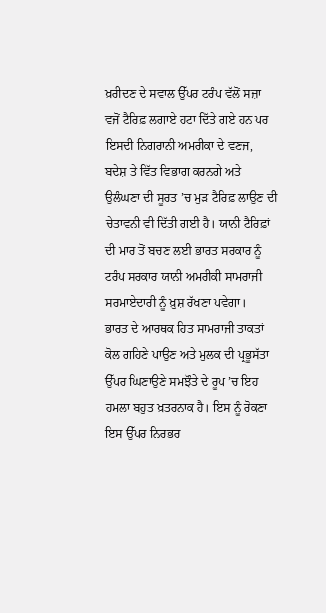ਖ਼ਰੀਦਣ ਦੇ ਸਵਾਲ ਉੱਪਰ ਟਰੰਪ ਵੱਲੋਂ ਸਜ਼ਾ ਵਜੋਂ ਟੈਰਿਫ਼ ਲਗਾਏ ਹਟਾ ਦਿੱਤੇ ਗਏ ਹਨ ਪਰ ਇਸਦੀ ਨਿਗਰਾਨੀ ਅਮਰੀਕਾ ਦੇ ਵਣਜ, ਬਦੇਸ਼ ਤੇ ਵਿੱਤ ਵਿਭਾਗ ਕਰਨਗੇ ਅਤੇ ਉਲੰਘਣਾ ਦੀ ਸੂਰਤ ’ਚ ਮੁੜ ਟੈਰਿਫ਼ ਲਾਉਣ ਦੀ ਚੇਤਾਵਨੀ ਵੀ ਦਿੱਤੀ ਗਈ ਹੈ। ਯਾਨੀ ਟੈਰਿਫ਼ਾਂ ਦੀ ਮਾਰ ਤੋਂ ਬਚਣ ਲਈ ਭਾਰਤ ਸਰਕਾਰ ਨੂੰ ਟਰੰਪ ਸਰਕਾਰ ਯਾਨੀ ਅਮਰੀਕੀ ਸਾਮਰਾਜੀ ਸਰਮਾਏਦਾਰੀ ਨੂੰ ਖ਼ੁਸ਼ ਰੱਖਣਾ ਪਵੇਗਾ।
ਭਾਰਤ ਦੇ ਆਰਥਕ ਹਿਤ ਸਾਮਰਾਜੀ ਤਾਕਤਾਂ ਕੋਲ ਗਹਿਣੇ ਪਾਉਣ ਅਤੇ ਮੁਲਕ ਦੀ ਪ੍ਰਭੂਸੱਤਾ ਉੱਪਰ ਘਿਣਾਉਣੇ ਸਮਝੌਤੇ ਦੇ ਰੂਪ ’ਚ ਇਹ ਹਮਲਾ ਬਹੁਤ ਖ਼ਤਰਨਾਕ ਹੈ। ਇਸ ਨੂੰ ਰੋਕਣਾ ਇਸ ਉੱਪਰ ਨਿਰਭਰ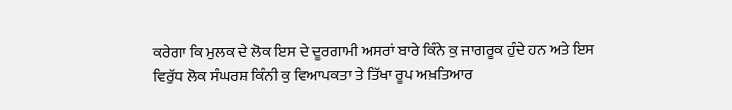ਕਰੇਗਾ ਕਿ ਮੁਲਕ ਦੇ ਲੋਕ ਇਸ ਦੇ ਦੂਰਗਾਮੀ ਅਸਰਾਂ ਬਾਰੇ ਕਿੰਨੇ ਕੁ ਜਾਗਰੂਕ ਹੁੰਦੇ ਹਨ ਅਤੇ ਇਸ ਵਿਰੁੱਧ ਲੋਕ ਸੰਘਰਸ਼ ਕਿੰਨੀ ਕੁ ਵਿਆਪਕਤਾ ਤੇ ਤਿੱਖਾ ਰੂਪ ਅਖ਼ਤਿਆਰ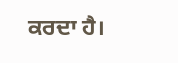ਕਰਦਾ ਹੈ।